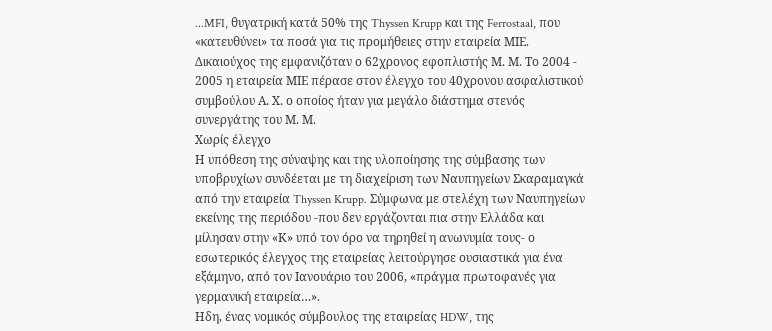...MFI, θυγατρική κατά 50% της Thyssen Krupp και της Ferrostaal, που «κατευθύνει» τα ποσά για τις προμήθειες στην εταιρεία ΜΙΕ. Δικαιούχος της εμφανιζόταν ο 62χρονος εφοπλιστής Μ. Μ. Το 2004 - 2005 η εταιρεία ΜΙΕ πέρασε στον έλεγχο του 40χρονου ασφαλιστικού συμβούλου Α. Χ. ο οποίος ήταν για μεγάλο διάστημα στενός συνεργάτης του Μ. Μ.
Χωρίς έλεγχο
Η υπόθεση της σύναψης και της υλοποίησης της σύμβασης των υποβρυχίων συνδέεται με τη διαχείριση των Ναυπηγείων Σκαραμαγκά από την εταιρεία Thyssen Krupp. Σύμφωνα με στελέχη των Ναυπηγείων εκείνης της περιόδου -που δεν εργάζονται πια στην Ελλάδα και μίλησαν στην «Κ» υπό τον όρο να τηρηθεί η ανωνυμία τους- ο εσωτερικός έλεγχος της εταιρείας λειτούργησε ουσιαστικά για ένα εξάμηνο, από τον Ιανουάριο του 2006, «πράγμα πρωτοφανές για γερμανική εταιρεία…».
Ηδη, ένας νομικός σύμβουλος της εταιρείας HDW, της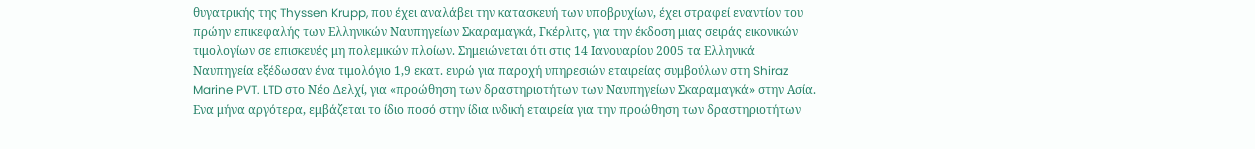θυγατρικής της Thyssen Krupp, που έχει αναλάβει την κατασκευή των υποβρυχίων, έχει στραφεί εναντίον του πρώην επικεφαλής των Ελληνικών Ναυπηγείων Σκαραμαγκά, Γκέρλιτς, για την έκδοση μιας σειράς εικονικών τιμολογίων σε επισκευές μη πολεμικών πλοίων. Σημειώνεται ότι στις 14 Ιανουαρίου 2005 τα Ελληνικά Ναυπηγεία εξέδωσαν ένα τιμολόγιο 1,9 εκατ. ευρώ για παροχή υπηρεσιών εταιρείας συμβούλων στη Shiraz Marine PVT. LTD στο Νέο Δελχί, για «προώθηση των δραστηριοτήτων των Ναυπηγείων Σκαραμαγκά» στην Ασία. Ενα μήνα αργότερα, εμβάζεται το ίδιο ποσό στην ίδια ινδική εταιρεία για την προώθηση των δραστηριοτήτων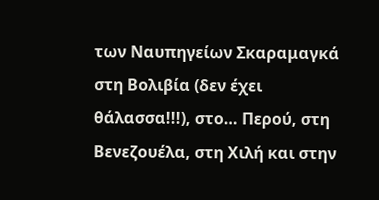των Ναυπηγείων Σκαραμαγκά στη Βολιβία (δεν έχει θάλασσα!!!), στο… Περού, στη Βενεζουέλα, στη Χιλή και στην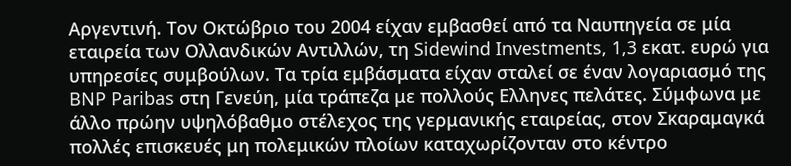Αργεντινή. Τον Οκτώβριο του 2004 είχαν εμβασθεί από τα Ναυπηγεία σε μία εταιρεία των Ολλανδικών Αντιλλών, τη Sidewind Investments, 1,3 εκατ. ευρώ για υπηρεσίες συμβούλων. Τα τρία εμβάσματα είχαν σταλεί σε έναν λογαριασμό της BNP Paribas στη Γενεύη, μία τράπεζα με πολλούς Ελληνες πελάτες. Σύμφωνα με άλλο πρώην υψηλόβαθμο στέλεχος της γερμανικής εταιρείας, στον Σκαραμαγκά πολλές επισκευές μη πολεμικών πλοίων καταχωρίζονταν στο κέντρο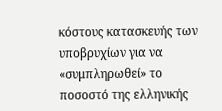κόστους κατασκευής των υποβρυχίων για να «συμπληρωθεί» το ποσοστό της ελληνικής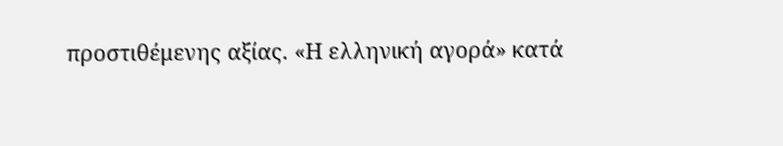προστιθέμενης αξίας. «Η ελληνική αγορά» κατά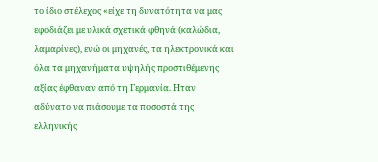το ίδιο στέλεχος «είχε τη δυνατότητα να μας εφοδιάζει με υλικά σχετικά φθηνά (καλώδια, λαμαρίνες), ενώ οι μηχανές, τα ηλεκτρονικά και όλα τα μηχανήματα υψηλής προστιθέμενης αξίας έφθαναν από τη Γερμανία. Ηταν αδύνατο να πιάσουμε τα ποσοστά της ελληνικής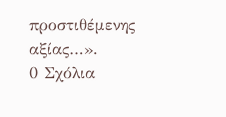προστιθέμενης αξίας…».
0 Σχόλια